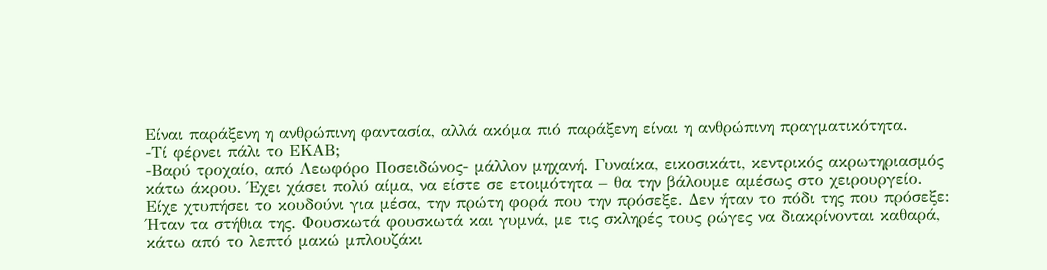Είναι παράξενη η ανθρώπινη φαντασία, αλλά ακόμα πιό παράξενη είναι η ανθρώπινη πραγματικότητα.
-Τί φέρνει πάλι το ΕΚΑΒ;
-Βαρύ τροχαίο, από Λεωφόρο Ποσειδώνος- μάλλον μηχανή. Γυναίκα, εικοσικάτι, κεντρικός ακρωτηριασμός κάτω άκρου. Έχει χάσει πολύ αίμα, να είστε σε ετοιμότητα – θα την βάλουμε αμέσως στο χειρουργείο.
Είχε χτυπήσει το κουδούνι για μέσα, την πρώτη φορά που την πρόσεξε. Δεν ήταν το πόδι της που πρόσεξε: Ήταν τα στήθια της. Φουσκωτά φουσκωτά και γυμνά, με τις σκληρές τους ρώγες να διακρίνονται καθαρά, κάτω από το λεπτό μακώ μπλουζάκι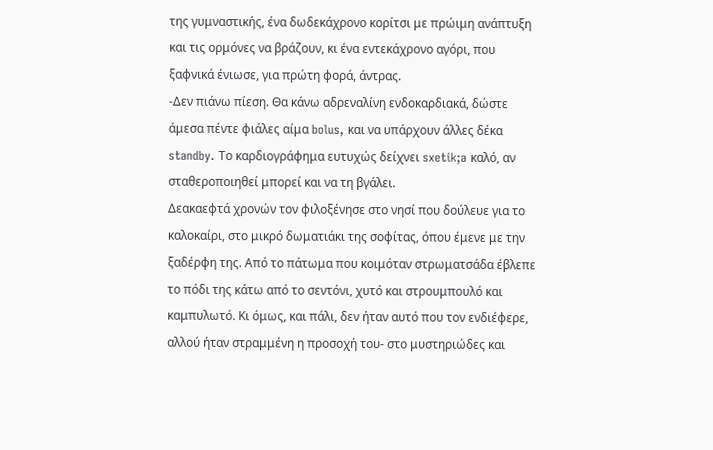της γυμναστικής, ένα δωδεκάχρονο κορίτσι με πρώιμη ανάπτυξη και τις ορμόνες να βράζουν, κι ένα εντεκάχρονο αγόρι, που ξαφνικά ένιωσε, για πρώτη φορά, άντρας.
-Δεν πιάνω πίεση. Θα κάνω αδρεναλίνη ενδοκαρδιακά, δώστε άμεσα πέντε φιάλες αίμα bolus, και να υπάρχουν άλλες δέκα standby. Το καρδιογράφημα ευτυχώς δείχνει sxetik;a καλό, αν σταθεροποιηθεί μπορεί και να τη βγάλει.
Δεακαεφτά χρονών τον φιλοξένησε στο νησί που δούλευε για το καλοκαίρι, στο μικρό δωματιάκι της σοφίτας, όπου έμενε με την ξαδέρφη της. Από το πάτωμα που κοιμόταν στρωματσάδα έβλεπε το πόδι της κάτω από το σεντόνι, χυτό και στρουμπουλό και καμπυλωτό. Κι όμως, και πάλι, δεν ήταν αυτό που τον ενδιέφερε, αλλού ήταν στραμμένη η προσοχή του- στο μυστηριώδες και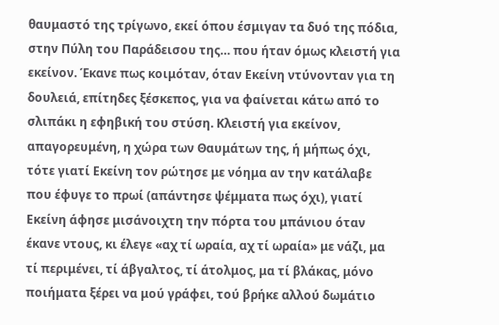θαυμαστό της τρίγωνο, εκεί όπου έσμιγαν τα δυό της πόδια, στην Πύλη του Παράδεισου της… που ήταν όμως κλειστή για εκείνον. Έκανε πως κοιμόταν, όταν Εκείνη ντύνονταν για τη δουλειά, επίτηδες ξέσκεπος, για να φαίνεται κάτω από το σλιπάκι η εφηβική του στύση. Κλειστή για εκείνον, απαγορευμένη, η χώρα των Θαυμάτων της, ή μήπως όχι, τότε γιατί Εκείνη τον ρώτησε με νόημα αν την κατάλαβε που έφυγε το πρωί (απάντησε ψέμματα πως όχι), γιατί Εκείνη άφησε μισάνοιχτη την πόρτα του μπάνιου όταν έκανε ντους, κι έλεγε «αχ τί ωραία, αχ τί ωραία» με νάζι, μα τί περιμένει, τί άβγαλτος, τί άτολμος, μα τί βλάκας, μόνο ποιήματα ξέρει να μού γράφει, τού βρήκε αλλού δωμάτιο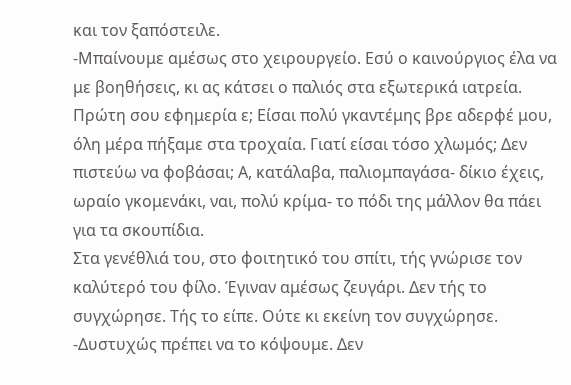και τον ξαπόστειλε.
-Μπαίνουμε αμέσως στο χειρουργείο. Εσύ ο καινούργιος έλα να με βοηθήσεις, κι ας κάτσει ο παλιός στα εξωτερικά ιατρεία. Πρώτη σου εφημερία ε; Είσαι πολύ γκαντέμης βρε αδερφέ μου, όλη μέρα πήξαμε στα τροχαία. Γιατί είσαι τόσο χλωμός; Δεν πιστεύω να φοβάσαι; Α, κατάλαβα, παλιομπαγάσα- δίκιο έχεις, ωραίο γκομενάκι, ναι, πολύ κρίμα- το πόδι της μάλλον θα πάει για τα σκουπίδια.
Στα γενέθλιά του, στο φοιτητικό του σπίτι, τής γνώρισε τον καλύτερό του φίλο. Έγιναν αμέσως ζευγάρι. Δεν τής το συγχώρησε. Τής το είπε. Ούτε κι εκείνη τον συγχώρησε.
-Δυστυχώς πρέπει να το κόψουμε. Δεν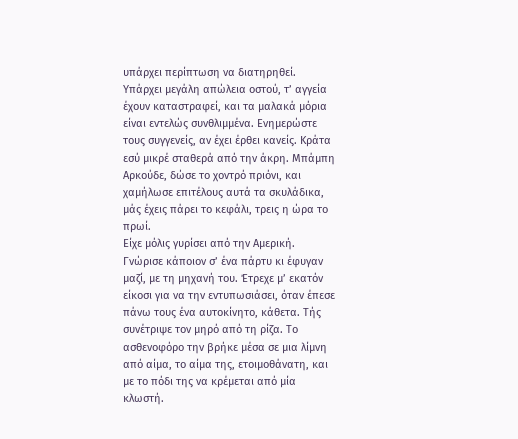υπάρχει περίπτωση να διατηρηθεί. Υπάρχει μεγάλη απώλεια οστού, τ’ αγγεία έχουν καταστραφεί, και τα μαλακά μόρια είναι εντελώς συνθλιμμένα. Ενημερώστε τους συγγενείς, αν έχει έρθει κανείς. Κράτα εσύ μικρέ σταθερά από την άκρη. Μπάμπη Αρκούδε, δώσε το χοντρό πριόνι, και χαμήλωσε επιτέλους αυτά τα σκυλάδικα, μάς έχεις πάρει το κεφάλι, τρεις η ώρα το πρωί.
Είχε μόλις γυρίσει από την Αμερική. Γνώρισε κάποιον σ’ ένα πάρτυ κι έφυγαν μαζί, με τη μηχανή του. Έτρεχε μ’ εκατόν είκοσι για να την εντυπωσιάσει, όταν έπεσε πάνω τους ένα αυτοκίνητο, κάθετα. Τής συνέτριψε τον μηρό από τη ρίζα. Το ασθενοφόρο την βρήκε μέσα σε μια λίμνη από αίμα, το αίμα της, ετοιμοθάνατη, και με το πόδι της να κρέμεται από μία κλωστή.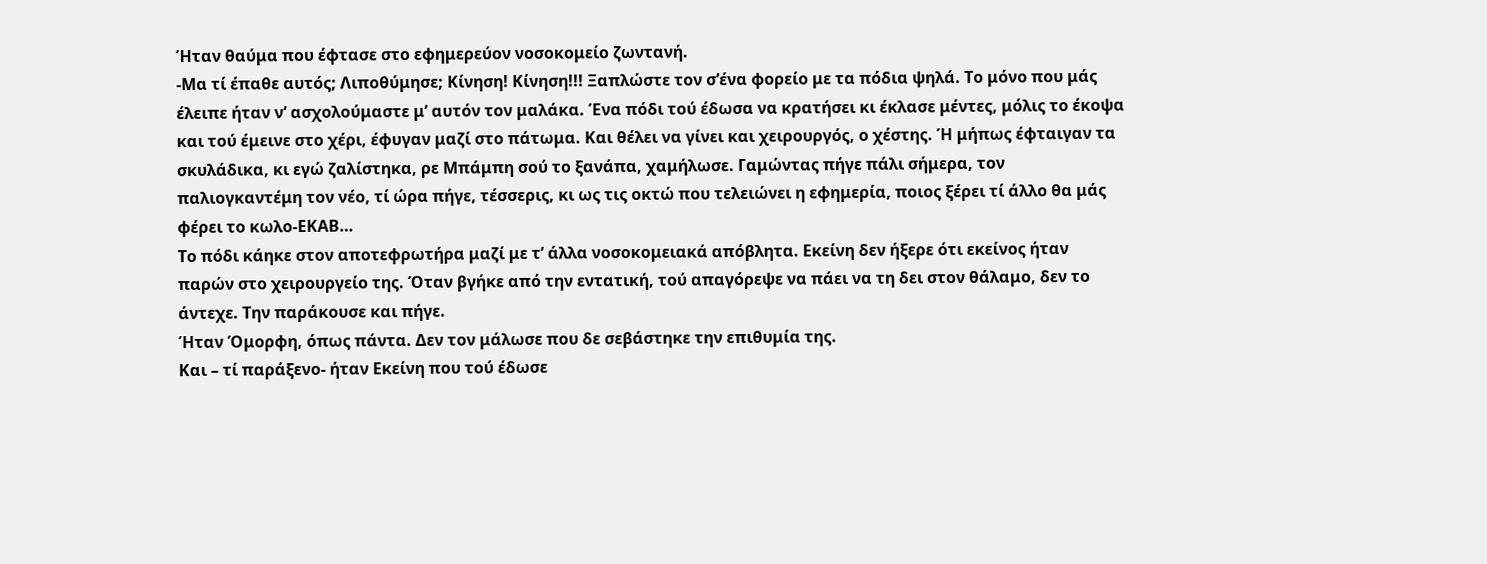Ήταν θαύμα που έφτασε στο εφημερεύον νοσοκομείο ζωντανή.
-Μα τί έπαθε αυτός; Λιποθύμησε; Κίνηση! Κίνηση!!! Ξαπλώστε τον σ’ένα φορείο με τα πόδια ψηλά. Το μόνο που μάς έλειπε ήταν ν’ ασχολούμαστε μ’ αυτόν τον μαλάκα. Ένα πόδι τού έδωσα να κρατήσει κι έκλασε μέντες, μόλις το έκοψα και τού έμεινε στο χέρι, έφυγαν μαζί στο πάτωμα. Και θέλει να γίνει και χειρουργός, ο χέστης. Ή μήπως έφταιγαν τα σκυλάδικα, κι εγώ ζαλίστηκα, ρε Μπάμπη σού το ξανάπα, χαμήλωσε. Γαμώντας πήγε πάλι σήμερα, τον παλιογκαντέμη τον νέο, τί ώρα πήγε, τέσσερις, κι ως τις οκτώ που τελειώνει η εφημερία, ποιος ξέρει τί άλλο θα μάς φέρει το κωλο-ΕΚΑΒ…
Το πόδι κάηκε στον αποτεφρωτήρα μαζί με τ’ άλλα νοσοκομειακά απόβλητα. Εκείνη δεν ήξερε ότι εκείνος ήταν παρών στο χειρουργείο της. Όταν βγήκε από την εντατική, τού απαγόρεψε να πάει να τη δει στον θάλαμο, δεν το άντεχε. Την παράκουσε και πήγε.
Ήταν Όμορφη, όπως πάντα. Δεν τον μάλωσε που δε σεβάστηκε την επιθυμία της.
Και – τί παράξενο- ήταν Εκείνη που τού έδωσε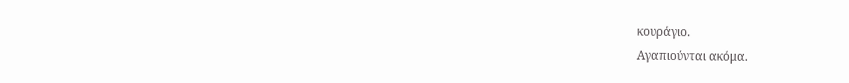κουράγιο.
Αγαπιούνται ακόμα.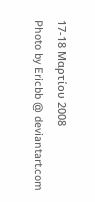17-18 Μαρτίου 2008
Photo by Ericbb @ deviantart.com